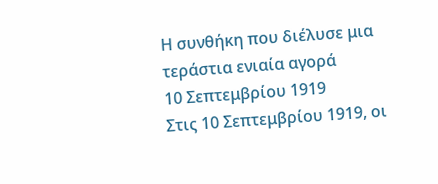Η συνθήκη που διέλυσε μια τεράστια ενιαία αγορά
10 Σεπτεμβρίου 1919
Στις 10 Σεπτεμβρίου 1919, οι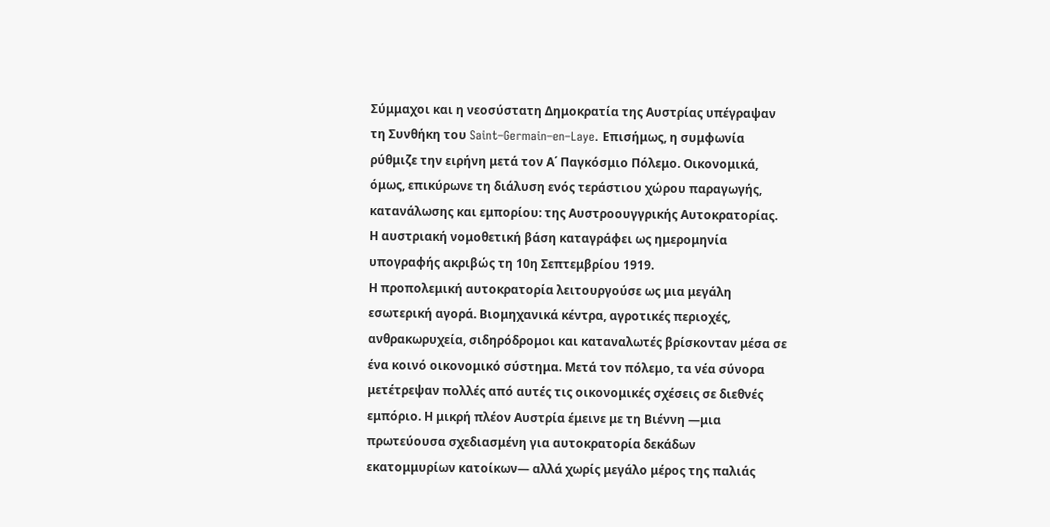Σύμμαχοι και η νεοσύστατη Δημοκρατία της Αυστρίας υπέγραψαν τη Συνθήκη του Saint–Germain–en–Laye. Επισήμως, η συμφωνία ρύθμιζε την ειρήνη μετά τον Α΄ Παγκόσμιο Πόλεμο. Οικονομικά, όμως, επικύρωνε τη διάλυση ενός τεράστιου χώρου παραγωγής, κατανάλωσης και εμπορίου: της Αυστροουγγρικής Αυτοκρατορίας. Η αυστριακή νομοθετική βάση καταγράφει ως ημερομηνία υπογραφής ακριβώς τη 10η Σεπτεμβρίου 1919.
Η προπολεμική αυτοκρατορία λειτουργούσε ως μια μεγάλη εσωτερική αγορά. Βιομηχανικά κέντρα, αγροτικές περιοχές, ανθρακωρυχεία, σιδηρόδρομοι και καταναλωτές βρίσκονταν μέσα σε ένα κοινό οικονομικό σύστημα. Μετά τον πόλεμο, τα νέα σύνορα μετέτρεψαν πολλές από αυτές τις οικονομικές σχέσεις σε διεθνές εμπόριο. Η μικρή πλέον Αυστρία έμεινε με τη Βιέννη —μια πρωτεύουσα σχεδιασμένη για αυτοκρατορία δεκάδων εκατομμυρίων κατοίκων— αλλά χωρίς μεγάλο μέρος της παλιάς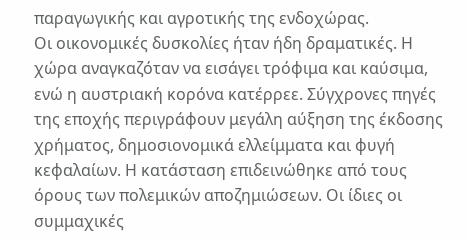παραγωγικής και αγροτικής της ενδοχώρας.
Οι οικονομικές δυσκολίες ήταν ήδη δραματικές. Η χώρα αναγκαζόταν να εισάγει τρόφιμα και καύσιμα, ενώ η αυστριακή κορόνα κατέρρεε. Σύγχρονες πηγές της εποχής περιγράφουν μεγάλη αύξηση της έκδοσης χρήματος, δημοσιονομικά ελλείμματα και φυγή κεφαλαίων. Η κατάσταση επιδεινώθηκε από τους όρους των πολεμικών αποζημιώσεων. Οι ίδιες οι συμμαχικές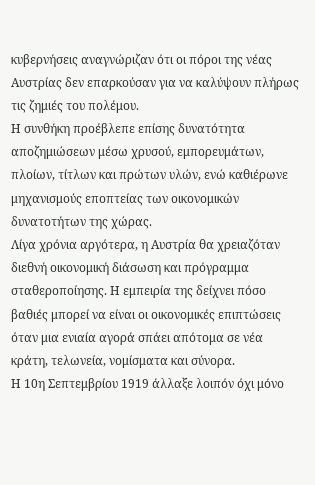κυβερνήσεις αναγνώριζαν ότι οι πόροι της νέας Αυστρίας δεν επαρκούσαν για να καλύψουν πλήρως τις ζημιές του πολέμου.
Η συνθήκη προέβλεπε επίσης δυνατότητα αποζημιώσεων μέσω χρυσού, εμπορευμάτων, πλοίων, τίτλων και πρώτων υλών, ενώ καθιέρωνε μηχανισμούς εποπτείας των οικονομικών δυνατοτήτων της χώρας.
Λίγα χρόνια αργότερα, η Αυστρία θα χρειαζόταν διεθνή οικονομική διάσωση και πρόγραμμα σταθεροποίησης. Η εμπειρία της δείχνει πόσο βαθιές μπορεί να είναι οι οικονομικές επιπτώσεις όταν μια ενιαία αγορά σπάει απότομα σε νέα κράτη, τελωνεία, νομίσματα και σύνορα.
Η 10η Σεπτεμβρίου 1919 άλλαξε λοιπόν όχι μόνο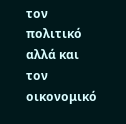τον πολιτικό αλλά και τον οικονομικό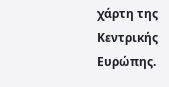χάρτη της Κεντρικής Ευρώπης.